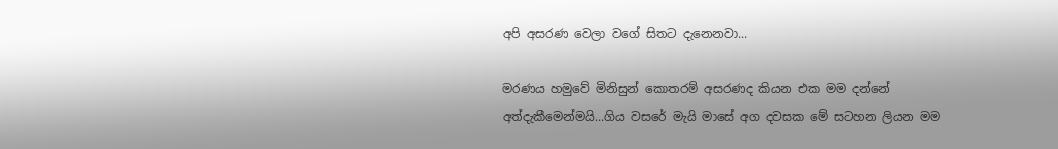අපි අසරණ වෙලා වගේ සිතට දැනෙනවා...

මරණය හමුවේ මිනිසුන් කොතරම් අසරණද කියන එක මම දන්නේ අත්දැකීමෙන්මයි...ගිය වසරේ මැයි මාසේ අග දවසක මේ සටහන ලියන මම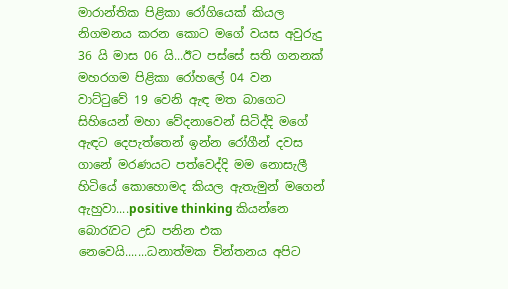මාරාන්තික පිළිකා රෝගියෙක් කියල නිගමනය කරන කොට මගේ වයස අවුරුදු 36 යි මාස 06 යි...ඊට පස්සේ සති ගනනක් මහරගම පිළිකා රෝහලේ 04 වන වාට්ටුවේ 19 වෙනි ඇඳ මත බාගෙට සිහියෙන් මහා වේදනාවෙන් සිටිද්දි මගේ ඇඳට දෙපැත්තෙන් ඉන්න රෝගීන් දවස ගානේ මරණයට පත්වෙද්දි මම නොසැලී හිටියේ කොහොමද කියල ඇතැමුන් මගෙන් ඇහුවා....positive thinking කියන්නෙ බොරැවට උඩ පනින එක නෙවෙයි.......ධනාත්මක චින්තනය අපිට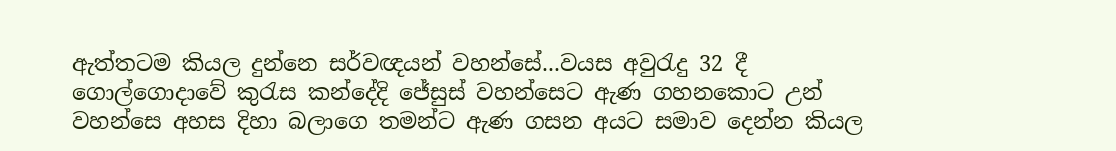ඇත්තටම කියල දුන්නෙ සර්වඥයන් වහන්සේ...වයස අවුරැදු 32 දී ගොල්ගොදාවේ කුරැස කන්දේදි ජේසුස් වහන්සෙට ඇණ ගහනකොට උන් වහන්සෙ අහස දිහා බලාගෙ තමන්ට ඇණ ගසන අයට සමාව දෙන්න කියල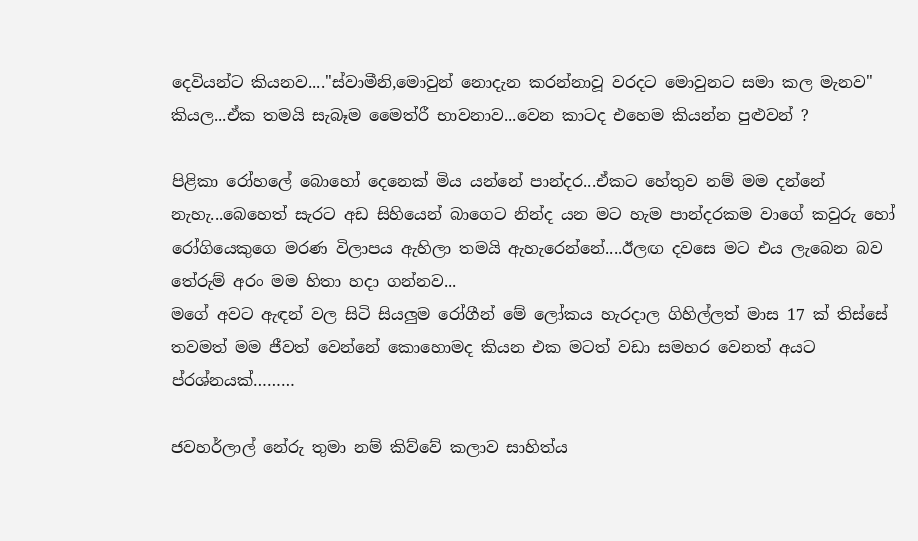දෙවියන්ට කියනව...."ස්වාමීනි,මොවුන් නොදැන කරන්නාවූ වරදට මොවුනට සමා කල මැනව" කියල...ඒක තමයි සැබෑම මෛත්රී භාවනාව...වෙන කාටද එහෙම කියන්න පුළුවන් ?

පිළිකා රෝහලේ බොහෝ දෙනෙක් මිය යන්නේ පාන්දර...ඒකට හේතුව නම් මම දන්නේ නැහැ...බෙහෙත් සැරට අඩ සිහියෙන් බාගෙට නින්ද යන මට හැම පාන්දරකම වාගේ කවුරු හෝ රෝගියෙකුගෙ මරණ විලාපය ඇහිලා තමයි ඇහැරෙන්නේ....ඊලඟ දවසෙ මට එය ලැබෙන බව තේරුම් අරං මම හිතා හදා ගන්නව...
මගේ අවට ඇඳන් වල සිටි සියලුම රෝගීන් මේ ලෝකය හැරදාල ගිහිල්ලත් මාස 17 ක් තිස්සේ තවමත් මම ජීවත් වෙන්නේ කොහොමද කියන එක මටත් වඩා සමහර වෙනත් අයට ප්රශ්නයක්………

ජවහර්ලාල් නේරු තුමා නම් කිව්වේ කලාව සාහිත්ය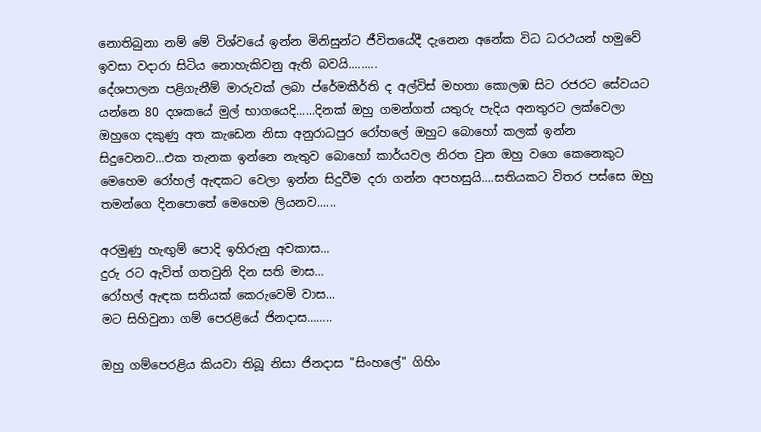නොතිබුනා නම් මේ විශ්වයේ ඉන්න මිනිසුන්ට ජීවිතයේදී දැනෙන අනේක විධ ධරථයන් හමුවේ ඉවසා වදාරා සිටිය නොහැකිවනු ඇති බවයි.........
දේශපාලන පළිගැනීම් මාරුවක් ලබා ප්රේමකීර්ති ද අල්විස් මහතා කොලඹ සිට රජරට සේවයට යන්නෙ 80 දශකයේ මුල් භාගයෙදි......දිනක් ඔහු ගමන්ගත් යතුරු පැදිය අනතුරට ලක්වෙලා ඔහුගෙ දකුණු අත කැඩෙන නිසා අනුරාධපුර රෝහලේ ඔහුට බොහෝ කලක් ඉන්න සිදුවෙනව...එක තැනක ඉන්නෙ නැතුව බොහෝ කාර්යවල නිරත වුන ඔහු වගෙ කෙනෙකුට මෙහෙම රෝහල් ඇඳකට වෙලා ඉන්න සිදුවීම දරා ගන්න අපහසුයි....සතියකට විතර පස්සෙ ඔහු තමන්ගෙ දිනපොතේ මෙහෙම ලියනව......

අරමුණු හැඟුම් පොදි ඉහිරුනු අවකාස...
දුරු රට ඇවිත් ගතවුනි දින සති මාස...
රෝහල් ඇඳක සතියක් කෙරුවෙමි වාස...
මට සිහිවුනා ගම් පෙරළියේ ජිනදාස……..

ඔහු ගම්පෙරළිය කියවා තිබූ නිසා ජිනදාස "සිංහලේ" ගිහිං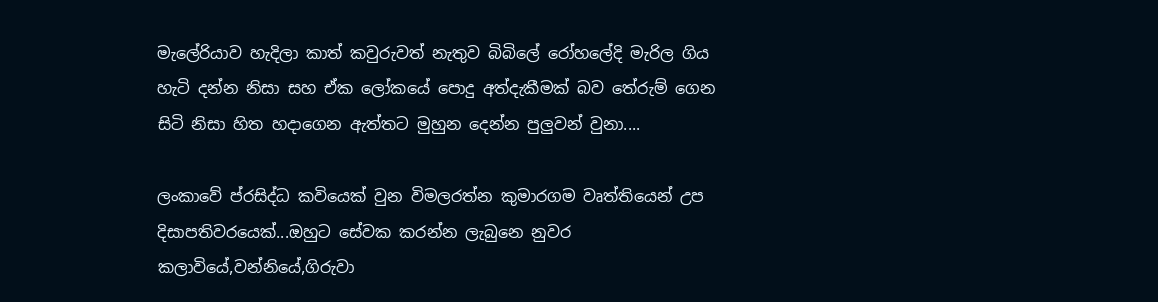මැලේරියාව හැදිලා කාත් කවුරුවත් නැතුව බිබිලේ රෝහලේදි මැරිල ගිය හැටි දන්න නිසා සහ ඒක ලෝකයේ පොදු අත්දැකීමක් බව තේරුම් ගෙන සිටි නිසා හිත හදාගෙන ඇත්තට මුහුන දෙන්න පුලුවන් වුනා....

ලංකාවේ ප්රසිද්ධ කවියෙක් වුන විමලරත්න කුමාරගම වෘත්තියෙන් උප දිසාපතිවරයෙක්...ඔහුට සේවක කරන්න ලැබුනෙ නුවර කලාවියේ,වන්නියේ,ගිරුවා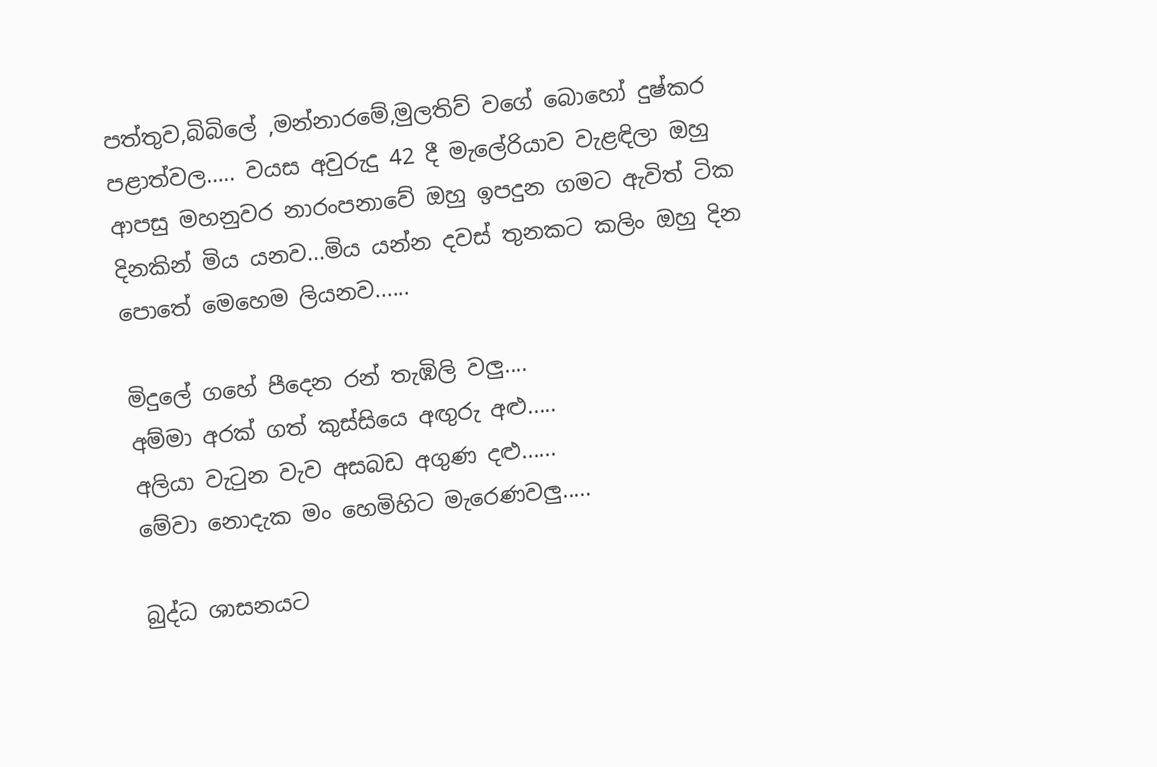පත්තුව,බිබිලේ ,මන්නාරමේ,මුලතිව් වගේ බොහෝ දුෂ්කර පළාත්වල….. වයස අවුරුදු 42 දී මැලේරියාව වැළඳිලා ඔහු ආපසු මහනුවර නාරංපනාවේ ඔහු ඉපදුන ගමට ඇවිත් ටික දිනකින් මිය යනව...මිය යන්න දවස් තුනකට කලිං ඔහු දින පොතේ මෙහෙම ලියනව......

මිදුලේ ගහේ පීදෙන රන් තැඹිලි වලු....
අම්මා අරක් ගත් කුස්සියෙ අඟුරු අළු.....
අලියා වැටුන වැව අසබඩ අගුණ දළු......
මේවා නොදැක මං හෙමිහිට මැරෙණවලු.....

බුද්ධ ශාසනයට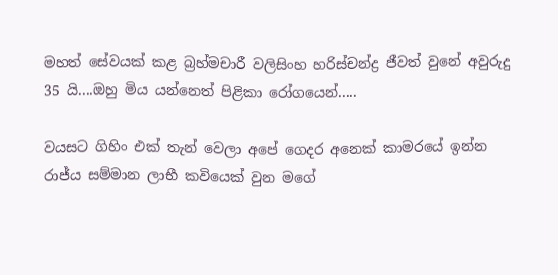මහත් සේවයක් කළ බ්‍රහ්මචාරී වලිසිංහ හරිස්චන්ද්‍ර ජීවත් වුනේ අවුරුදු 35 යි....ඔහු මිය යන්නෙත් පිළිකා රෝගයෙන්.....

වයසට ගිහිං එක් තැන් වෙලා අපේ ගෙදර අනෙක් කාමරයේ ඉන්න රාජ්ය සම්මාන ලාභී කවියෙක් වුන මගේ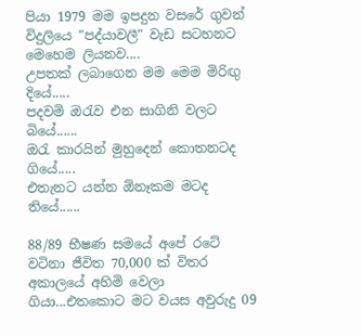පියා 1979 මම ඉපදුන වසරේ ගුවන් විදුලියෙ "පද්යාවලී" වැඩ සටහනට මෙහෙම ලියනව....
උපතක් ලබාගෙන මම මෙම මිරිඟු දියේ.....
පදවමි ඔරැව එන සාගිනි වලට බියේ......
ඔරැ කාරයින් මුහුදෙන් කොතනටද ගියේ.....
එතැනට යන්න ඕනෑකම මටද තියේ......

88/89 භීෂණ සමයේ අපේ රටේ වටිනා ජීවිත 70,000 ක් විතර අකාලයේ අහිමි වෙලා ගියා...එතකොට මට වයස අවුරුදු 09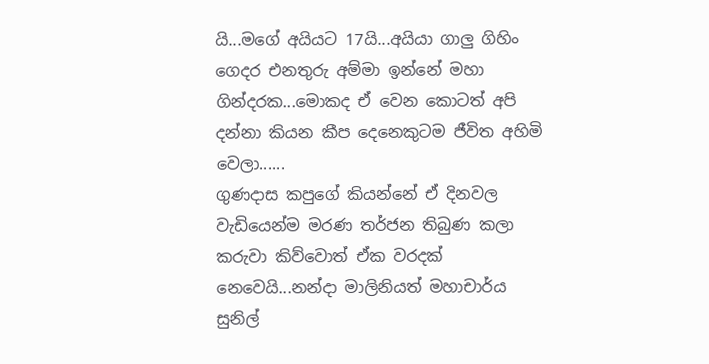යි...මගේ අයියට 17යි...අයියා ගාලු ගිහිං ගෙදර එනතුරු අම්මා ඉන්නේ මහා ගින්දරක...මොකද ඒ වෙන කොටත් අපි දන්නා කියන කීප දෙනෙකුටම ජීවිත අහිමි වෙලා......
ගුණදාස කපුගේ කියන්නේ ඒ දිනවල වැඩියෙන්ම මරණ තර්ජන තිබුණ කලා කරුවා කිව්වොත් ඒක වරදක් නෙවෙයි...නන්දා මාලිනියත් මහාචාර්ය සුනිල්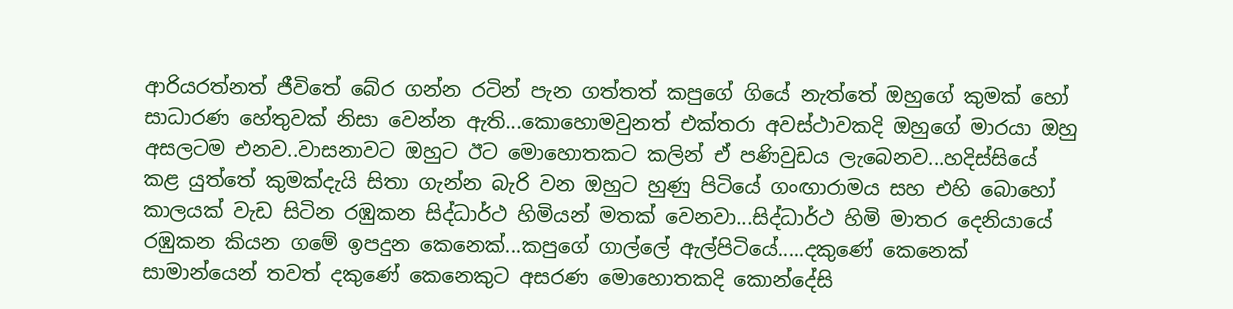ආරියරත්නත් ජීවිතේ බේර ගන්න රටින් පැන ගත්තත් කපුගේ ගියේ නැත්තේ ඔහුගේ කුමක් හෝ සාධාරණ හේතුවක් නිසා වෙන්න ඇති...කොහොමවුනත් එක්තරා අවස්ථාවකදි ඔහුගේ මාරයා ඔහු අසලටම එනව..වාසනාවට ඔහුට ඊට මොහොතකට කලින් ඒ පණිවුඩය ලැබෙනව...හදිස්සියේ කළ යුත්තේ කුමක්දැයි සිතා ගැන්න බැරි වන ඔහුට හුණු පිටියේ ගංඟාරාමය සහ එහි බොහෝ කාලයක් වැඩ සිටින රඹුකන සිද්ධාර්ථ හිමියන් මතක් වෙනවා...සිද්ධාර්ථ හිමි මාතර දෙනියායේ රඹුකන කියන ගමේ ඉපදුන කෙනෙක්...කපුගේ ගාල්ලේ ඇල්පිටියේ.....දකුණේ කෙනෙක් සාමාන්යෙන් තවත් දකුණේ කෙනෙකුට අසරණ මොහොතකදි කොන්දේසි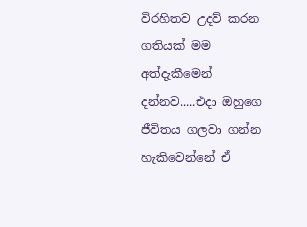විරහිතව උදව් කරන ගතියක් මම අත්දැකීමෙන් දන්නව.....එදා ඔහුගෙ ජීවිතය ගලවා ගන්න හැකිවෙන්නේ ඒ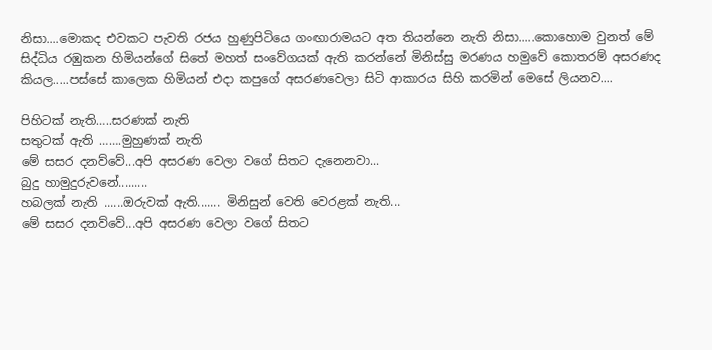නිසා....මොකද එවකට පැවති රජය හුණුපිටියෙ ගංඟාරාමයට අත තියන්නෙ නැති නිසා.....කොහොම වුනත් මේ සිද්ධිය රඹුකන හිමියන්ගේ සිතේ මහත් සංවේගයක් ඇති කරන්නේ මිනිස්සු මරණය හමුවේ කොතරම් අසරණද කියල.....පස්සේ කාලෙක හිමියන් එදා කපුගේ අසරණවෙලා සිටි ආකාරය සිහි කරමින් මෙසේ ලියනව....

පිහිටක් නැති…..සරණක් නැති
සතුටක් ඇති …….මුහුණක් නැති
මේ සසර දනව්වේ...අපි අසරණ වෙලා වගේ සිතට දැනෙනවා...
බුදු හාමුදුරුවනේ.........
හබලක් නැති ......ඔරුවක් ඇති....... මිනිසුන් වෙති වෙරළක් නැති...
මේ සසර දනව්වේ...අපි අසරණ වෙලා වගේ සිතට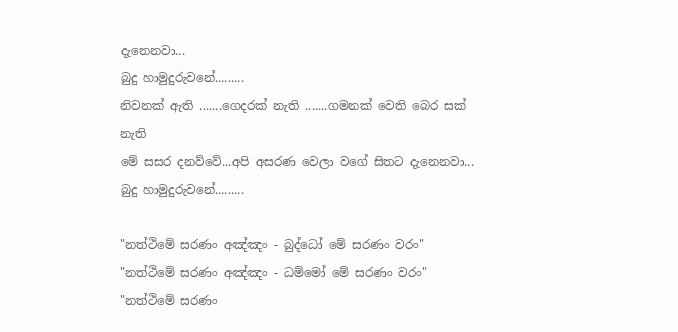දැනෙනවා...
බුදු හාමුදුරුවනේ.........
නිවනක් ඇති .......ගෙදරක් නැති .......ගමනක් වෙති බෙර සක් නැති
මේ සසර දනව්වේ...අපි අසරණ වෙලා වගේ සිතට දැනෙනවා...
බුදු හාමුදුරුවනේ.........

"නත්ථිමේ සරණං අඤ්ඤං - බුද්ධෝ මේ සරණං වරං"
"නත්ථිමේ සරණං අඤ්ඤං - ධම්මෝ මේ සරණං වරං"
"නත්ථිමේ සරණං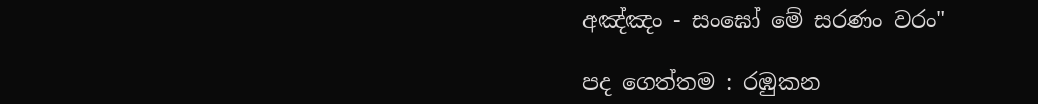අඤ්ඤං - සංඝෝ මේ සරණං වරං"

පද ගෙත්තම : රඹුකන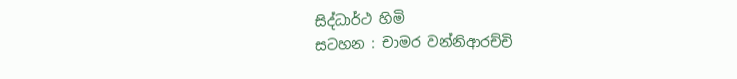සිද්ධාර්ථ හිමි
සටහන : චාමර වන්නිආරච්චි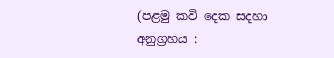(පළමු කවි දෙක සදහා අනුග්‍රහය :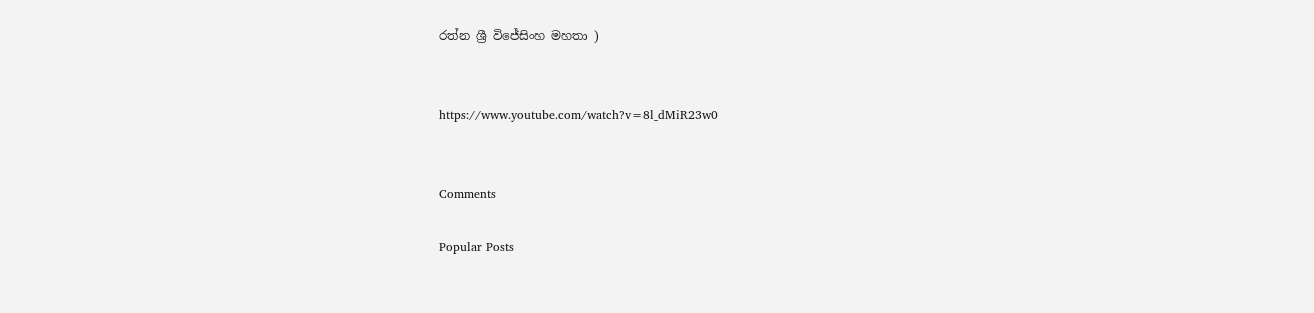රත්න ශ්‍රී විජේසිංහ මහතා )


https://www.youtube.com/watch?v=8l_dMiR23w0


Comments

Popular Posts